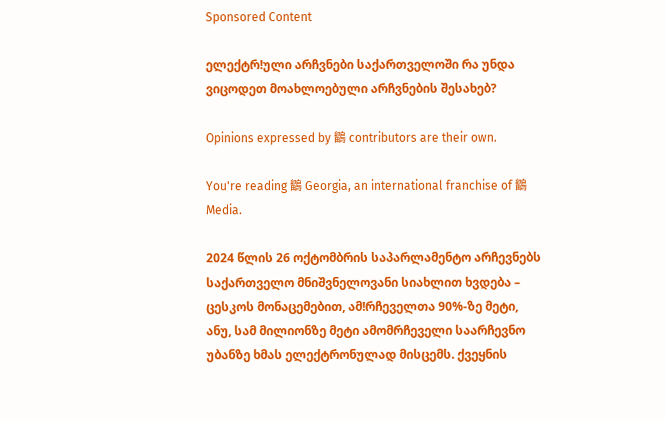Sponsored Content

ელექტრǃული არჩვნები საქართველოში რა უნდა ვიცოდეთ მოახლოებული არჩვნების შესახებ?

Opinions expressed by 鶹 contributors are their own.

You're reading 鶹 Georgia, an international franchise of 鶹 Media.

2024 წლის 26 ოქტომბრის საპარლამენტო არჩევნებს საქართველო მნიშვნელოვანი სიახლით ხვდება – ცესკოს მონაცემებით, ამǃრჩეველთა 90%-ზე მეტი, ანუ, სამ მილიონზე მეტი ამომრჩეველი საარჩევნო უბანზე ხმას ელექტრონულად მისცემს. ქვეყნის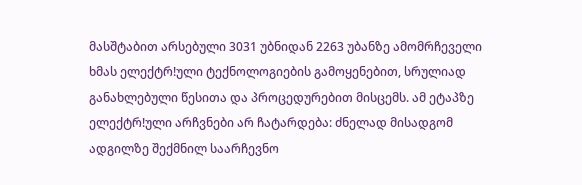მასშტაბით არსებული 3031 უბნიდან 2263 უბანზე ამომრჩეველი ხმას ელექტრǃული ტექნოლოგიების გამოყენებით, სრულიად განახლებული წესითა და პროცედურებით მისცემს. ამ ეტაპზე ელექტრǃული არჩვნები არ ჩატარდება: ძნელად მისადგომ ადგილზე შექმნილ საარჩევნო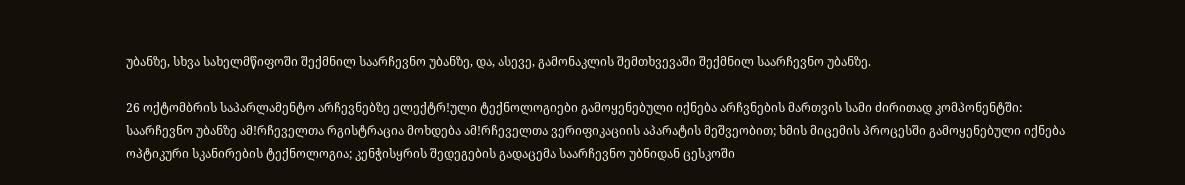უბანზე, სხვა სახელმწიფოში შექმნილ საარჩევნო უბანზე, და, ასევე, გამონაკლის შემთხვევაში შექმნილ საარჩევნო უბანზე.

26 ოქტომბრის საპარლამენტო არჩევნებზე ელექტრǃული ტექნოლოგიები გამოყენებული იქნება არჩვნების მართვის სამი ძირითად კომპონენტში: საარჩევნო უბანზე ამǃრჩეველთა რგისტრაცია მოხდება ამǃრჩეველთა ვერიფიკაციის აპარატის მეშვეობით; ხმის მიცემის პროცესში გამოყენებული იქნება ოპტიკური სკანირების ტექნოლოგია; კენჭისყრის შედეგების გადაცემა საარჩევნო უბნიდან ცესკოში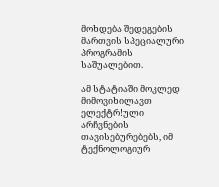მოხდება შედეგების მართვის სპეციალური პროგრამის საშუალებით.

ამ სტატიაში მოკლედ მიმოვიხილავთ ელექტრǃული არჩვნების თავისებურებებს, იმ ტექნოლოგიურ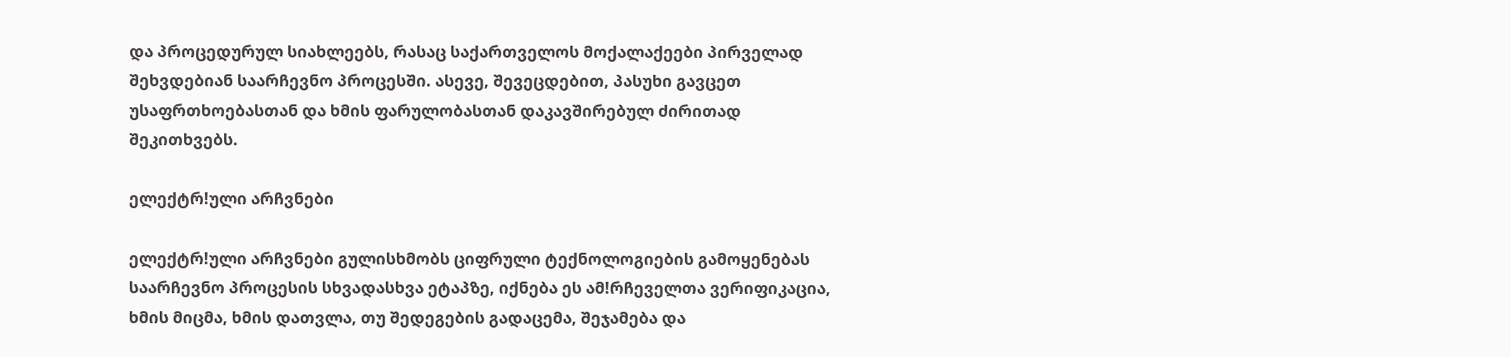და პროცედურულ სიახლეებს, რასაც საქართველოს მოქალაქეები პირველად შეხვდებიან საარჩევნო პროცესში. ასევე, შევეცდებით, პასუხი გავცეთ უსაფრთხოებასთან და ხმის ფარულობასთან დაკავშირებულ ძირითად შეკითხვებს.

ელექტრǃული არჩვნები

ელექტრǃული არჩვნები გულისხმობს ციფრული ტექნოლოგიების გამოყენებას საარჩევნო პროცესის სხვადასხვა ეტაპზე, იქნება ეს ამǃრჩეველთა ვერიფიკაცია, ხმის მიცმა, ხმის დათვლა, თუ შედეგების გადაცემა, შეჯამება და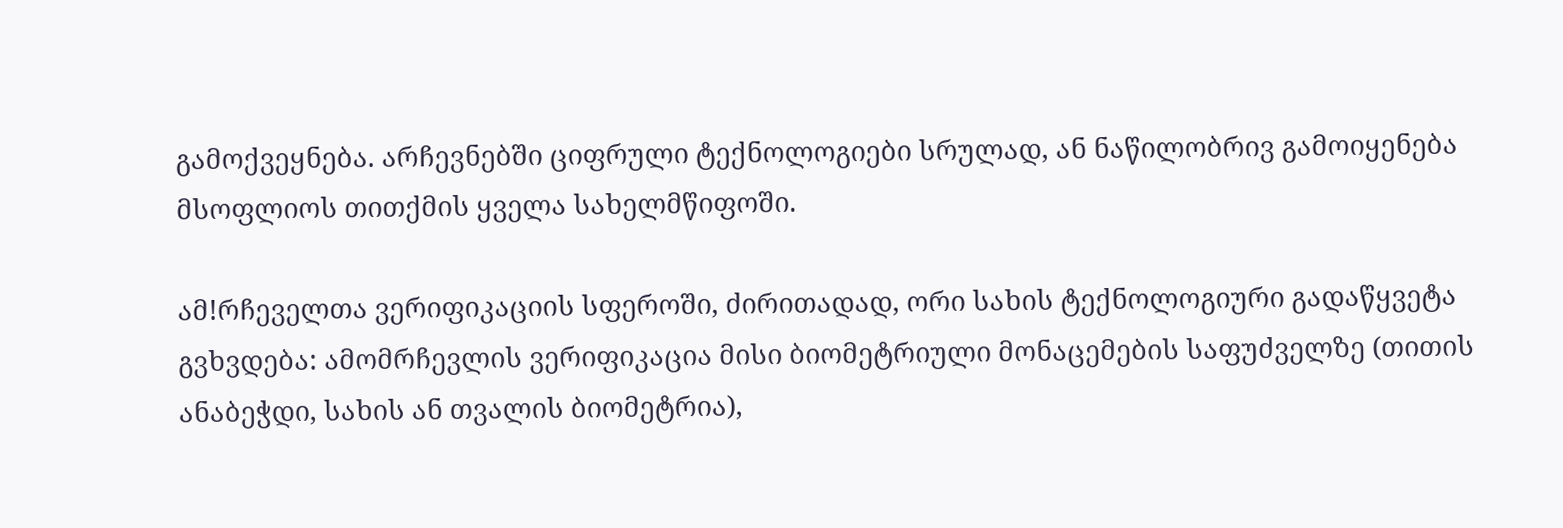გამოქვეყნება. არჩევნებში ციფრული ტექნოლოგიები სრულად, ან ნაწილობრივ გამოიყენება მსოფლიოს თითქმის ყველა სახელმწიფოში.

ამǃრჩეველთა ვერიფიკაციის სფეროში, ძირითადად, ორი სახის ტექნოლოგიური გადაწყვეტა გვხვდება: ამომრჩევლის ვერიფიკაცია მისი ბიომეტრიული მონაცემების საფუძველზე (თითის ანაბეჭდი, სახის ან თვალის ბიომეტრია),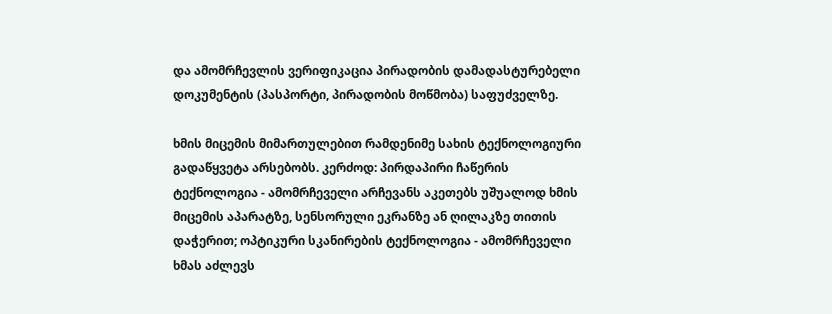და ამომრჩევლის ვერიფიკაცია პირადობის დამადასტურებელი დოკუმენტის (პასპორტი, პირადობის მოწმობა) საფუძველზე.

ხმის მიცემის მიმართულებით რამდენიმე სახის ტექნოლოგიური გადაწყვეტა არსებობს. კერძოდ: პირდაპირი ჩაწერის ტექნოლოგია - ამომრჩეველი არჩევანს აკეთებს უშუალოდ ხმის მიცემის აპარატზე, სენსორული ეკრანზე ან ღილაკზე თითის დაჭერით; ოპტიკური სკანირების ტექნოლოგია - ამომრჩეველი ხმას აძლევს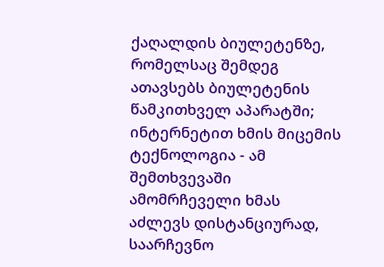ქაღალდის ბიულეტენზე, რომელსაც შემდეგ ათავსებს ბიულეტენის წამკითხველ აპარატში; ინტერნეტით ხმის მიცემის ტექნოლოგია - ამ შემთხვევაში ამომრჩეველი ხმას აძლევს დისტანციურად, საარჩევნო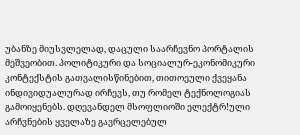უბანზე მიუსვლელად, დაცული საარჩევნო პორტალის მეშვეობით. პოლიტიკური და სოციალურ-ეკონომიკური კონტექსტის გათვალისწინებით, თითოეული ქვეყანა ინდივიდუალურად ირჩევს, თუ რომელ ტექნოლოგიას გამოიყენებს. დღევანდელ მსოფლიოში ელექტრǃული არჩვნების ყველაზე გავრცელებულ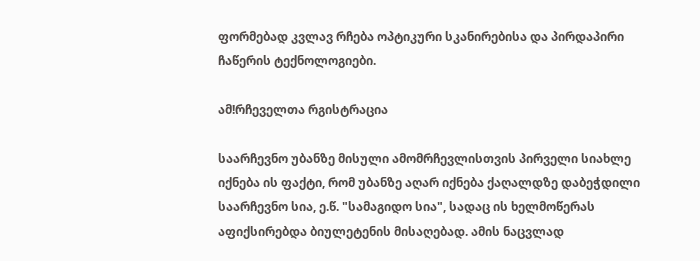ფორმებად კვლავ რჩება ოპტიკური სკანირებისა და პირდაპირი ჩაწერის ტექნოლოგიები.

ამǃრჩეველთა რგისტრაცია

საარჩევნო უბანზე მისული ამომრჩევლისთვის პირველი სიახლე იქნება ის ფაქტი, რომ უბანზე აღარ იქნება ქაღალდზე დაბეჭდილი საარჩევნო სია, ე.წ. "სამაგიდო სია", სადაც ის ხელმოწერას აფიქსირებდა ბიულეტენის მისაღებად. ამის ნაცვლად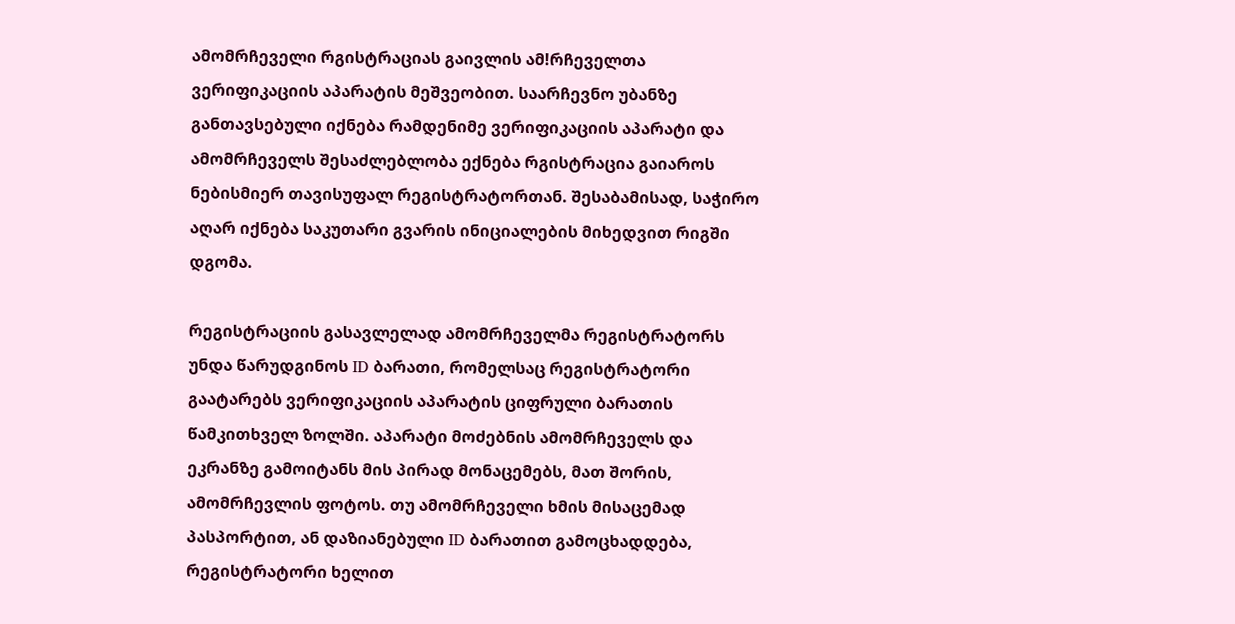ამომრჩეველი რგისტრაციას გაივლის ამǃრჩეველთა ვერიფიკაციის აპარატის მეშვეობით. საარჩევნო უბანზე განთავსებული იქნება რამდენიმე ვერიფიკაციის აპარატი და ამომრჩეველს შესაძლებლობა ექნება რგისტრაცია გაიაროს ნებისმიერ თავისუფალ რეგისტრატორთან. შესაბამისად, საჭირო აღარ იქნება საკუთარი გვარის ინიციალების მიხედვით რიგში დგომა.

რეგისტრაციის გასავლელად ამომრჩეველმა რეგისტრატორს უნდა წარუდგინოს ID ბარათი, რომელსაც რეგისტრატორი გაატარებს ვერიფიკაციის აპარატის ციფრული ბარათის წამკითხველ ზოლში. აპარატი მოძებნის ამომრჩეველს და ეკრანზე გამოიტანს მის პირად მონაცემებს, მათ შორის, ამომრჩევლის ფოტოს. თუ ამომრჩეველი ხმის მისაცემად პასპორტით, ან დაზიანებული ID ბარათით გამოცხადდება, რეგისტრატორი ხელით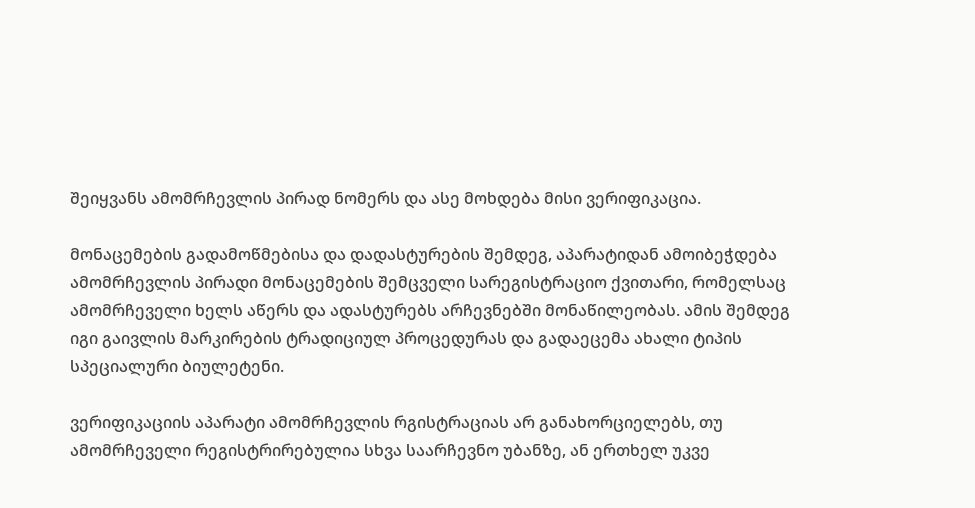შეიყვანს ამომრჩევლის პირად ნომერს და ასე მოხდება მისი ვერიფიკაცია.

მონაცემების გადამოწმებისა და დადასტურების შემდეგ, აპარატიდან ამოიბეჭდება ამომრჩევლის პირადი მონაცემების შემცველი სარეგისტრაციო ქვითარი, რომელსაც ამომრჩეველი ხელს აწერს და ადასტურებს არჩევნებში მონაწილეობას. ამის შემდეგ იგი გაივლის მარკირების ტრადიციულ პროცედურას და გადაეცემა ახალი ტიპის სპეციალური ბიულეტენი.

ვერიფიკაციის აპარატი ამომრჩევლის რგისტრაციას არ განახორციელებს, თუ ამომრჩეველი რეგისტრირებულია სხვა საარჩევნო უბანზე, ან ერთხელ უკვე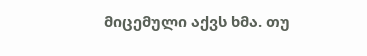მიცემული აქვს ხმა. თუ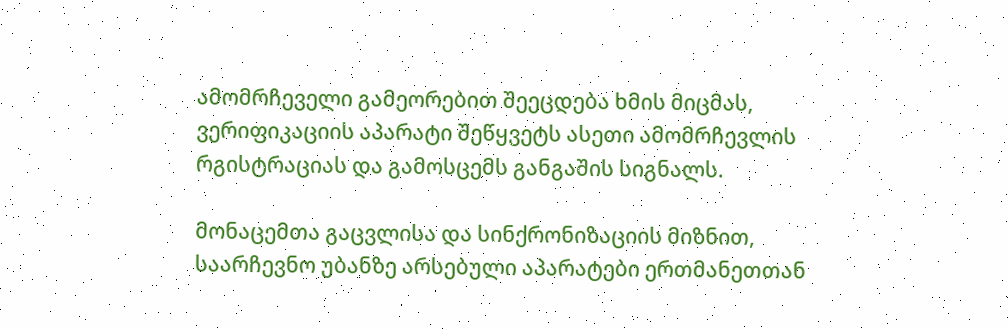ამომრჩეველი გამეორებით შეეცდება ხმის მიცმას, ვერიფიკაციის აპარატი შეწყვეტს ასეთი ამომრჩევლის რგისტრაციას და გამოსცემს განგაშის სიგნალს.

მონაცემთა გაცვლისა და სინქრონიზაციის მიზნით, საარჩევნო უბანზე არსებული აპარატები ერთმანეთთან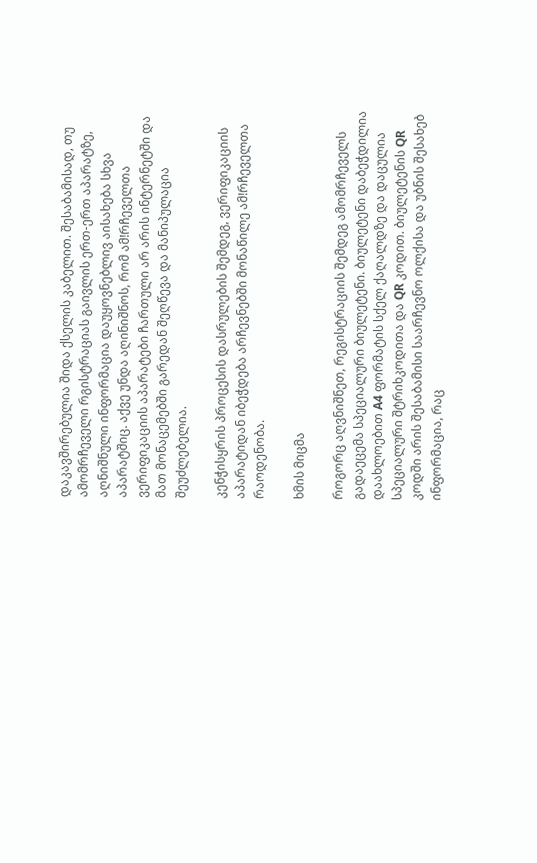დაკავშირებულია შიდა ქსელის კაბელით. შესაბამისად, თუ ამომრჩეველი რგისტრაციას გაივლის ერთ-ერთ აპარატზე, აღნიშნული ინფორმაცია დაუყოვნებლივ აისახება სხვა აპარატშიც. აქვე უნდა აღინიშნოს, რომ ამǃრჩეველთა ვერიფიკაციის აპარატები ჩართული არ არის ინტერნეტში და მათ მონაცემებში გარედან შეღწევა და მანიპულაცია შეუძლებელია.

კენჭისყრის პროცესის დასრულების შემდეგ, ვერიფიკაციის აპარატიდან იბეჭდება არჩევნებში მონაწილე ამǃრჩეველთა რაოდენობა.

ხმის მიცმა

როგორც აღვნიშნეთ, რეგისტრაციის შემდეგ ამომრჩეველს გადაეცემა სპეციალური ბიულეტენი. ბიულეტენი დაბეჭდილია დაახლოებით A4 ფორმატის სქელ ქაღალდზე და დაცულია სპეციალური შტრიხკოდითა და QR კოდით. ბიულეტენის QR კოდში არის შესაბამისი საარჩევნო ოლქისა და უბნის შესახებ ინფორმაცია, რაც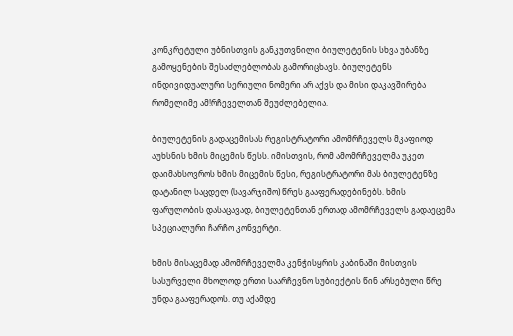კონკრეტული უბნისთვის განკუთვნილი ბიულეტენის სხვა უბანზე გამოყენების შესაძლებლობას გამორიცხავს. ბიულეტენს ინდივიდუალური სერიული ნომერი არ აქვს და მისი დაკავშირება რომელიმე ამǃრჩეველთან შეუძლებელია.

ბიულეტენის გადაცემისას რეგისტრატორი ამომრჩეველს მკაფიოდ აუხსნის ხმის მიცემის წესს. იმისთვის, რომ ამომრჩეველმა უკეთ დაიმახსოვროს ხმის მიცემის წესი, რეგისტრატორი მას ბიულეტენზე დატანილ საცდელ (სავარჯიშო) წრეს გააფერადებინებს. ხმის ფარულობის დასაცავად, ბიულეტენთან ერთად ამომრჩეველს გადაეცემა სპეციალური ჩარჩო კონვერტი.

ხმის მისაცემად ამომრჩეველმა კენჭისყრის კაბინაში მისთვის სასურველი მხოლოდ ერთი საარჩევნო სუბიექტის წინ არსებული წრე უნდა გააფერადოს. თუ აქამდე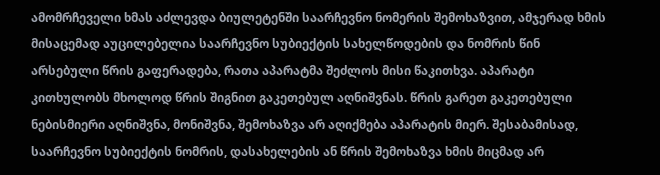ამომრჩეველი ხმას აძლევდა ბიულეტენში საარჩევნო ნომერის შემოხაზვით, ამჯერად ხმის მისაცემად აუცილებელია საარჩევნო სუბიექტის სახელწოდების და ნომრის წინ არსებული წრის გაფერადება, რათა აპარატმა შეძლოს მისი წაკითხვა. აპარატი კითხულობს მხოლოდ წრის შიგნით გაკეთებულ აღნიშვნას. წრის გარეთ გაკეთებული ნებისმიერი აღნიშვნა, მონიშვნა, შემოხაზვა არ აღიქმება აპარატის მიერ. შესაბამისად, საარჩევნო სუბიექტის ნომრის, დასახელების ან წრის შემოხაზვა ხმის მიცმად არ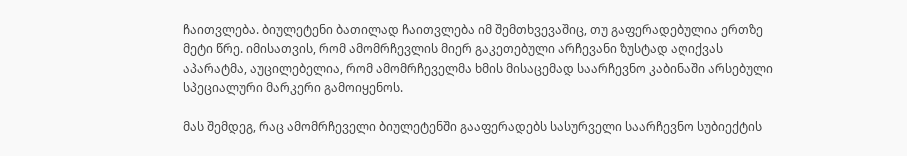ჩაითვლება. ბიულეტენი ბათილად ჩაითვლება იმ შემთხვევაშიც, თუ გაფერადებულია ერთზე მეტი წრე. იმისათვის, რომ ამომრჩევლის მიერ გაკეთებული არჩევანი ზუსტად აღიქვას აპარატმა, აუცილებელია, რომ ამომრჩეველმა ხმის მისაცემად საარჩევნო კაბინაში არსებული სპეციალური მარკერი გამოიყენოს.

მას შემდეგ, რაც ამომრჩეველი ბიულეტენში გააფერადებს სასურველი საარჩევნო სუბიექტის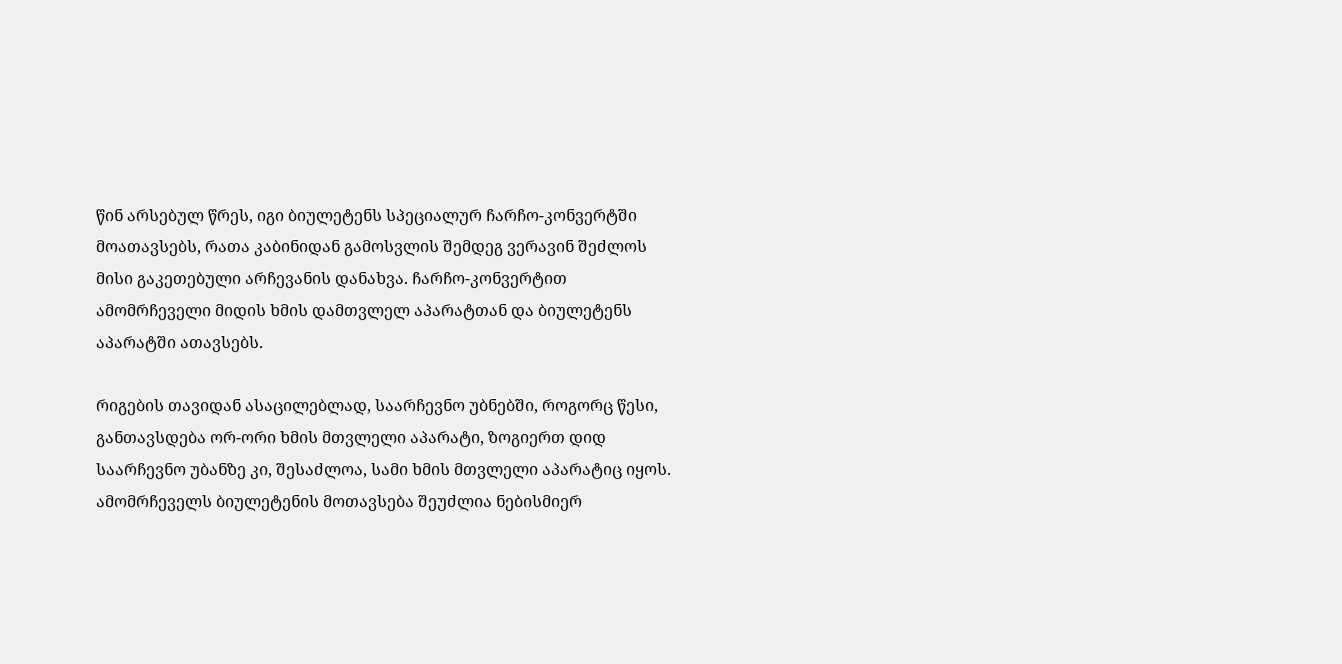წინ არსებულ წრეს, იგი ბიულეტენს სპეციალურ ჩარჩო-კონვერტში მოათავსებს, რათა კაბინიდან გამოსვლის შემდეგ ვერავინ შეძლოს მისი გაკეთებული არჩევანის დანახვა. ჩარჩო-კონვერტით ამომრჩეველი მიდის ხმის დამთვლელ აპარატთან და ბიულეტენს აპარატში ათავსებს.

რიგების თავიდან ასაცილებლად, საარჩევნო უბნებში, როგორც წესი, განთავსდება ორ-ორი ხმის მთვლელი აპარატი, ზოგიერთ დიდ საარჩევნო უბანზე კი, შესაძლოა, სამი ხმის მთვლელი აპარატიც იყოს. ამომრჩეველს ბიულეტენის მოთავსება შეუძლია ნებისმიერ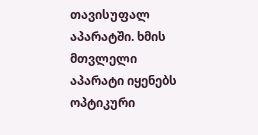თავისუფალ აპარატში. ხმის მთვლელი აპარატი იყენებს ოპტიკური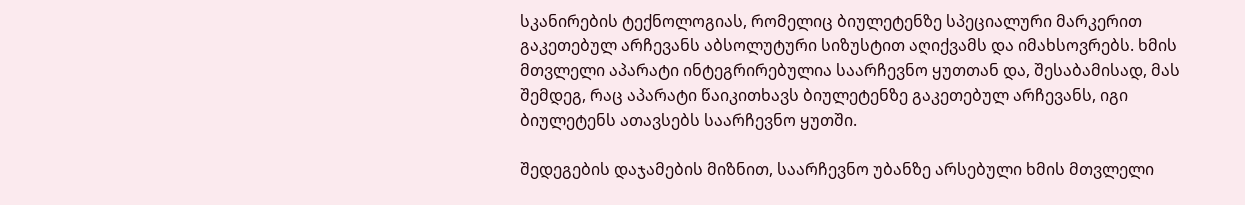სკანირების ტექნოლოგიას, რომელიც ბიულეტენზე სპეციალური მარკერით გაკეთებულ არჩევანს აბსოლუტური სიზუსტით აღიქვამს და იმახსოვრებს. ხმის მთვლელი აპარატი ინტეგრირებულია საარჩევნო ყუთთან და, შესაბამისად, მას შემდეგ, რაც აპარატი წაიკითხავს ბიულეტენზე გაკეთებულ არჩევანს, იგი ბიულეტენს ათავსებს საარჩევნო ყუთში.

შედეგების დაჯამების მიზნით, საარჩევნო უბანზე არსებული ხმის მთვლელი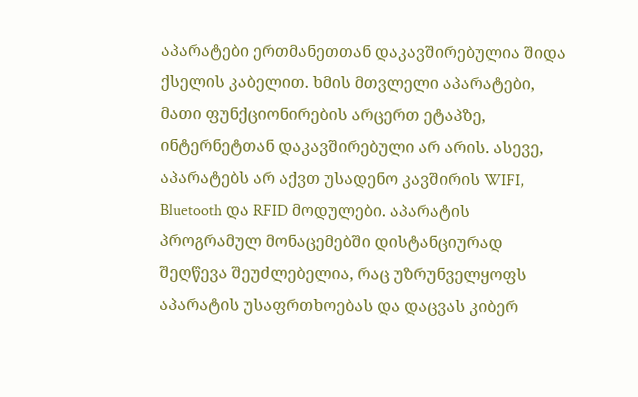აპარატები ერთმანეთთან დაკავშირებულია შიდა ქსელის კაბელით. ხმის მთვლელი აპარატები, მათი ფუნქციონირების არცერთ ეტაპზე, ინტერნეტთან დაკავშირებული არ არის. ასევე, აპარატებს არ აქვთ უსადენო კავშირის WIFI, Bluetooth და RFID მოდულები. აპარატის პროგრამულ მონაცემებში დისტანციურად შეღწევა შეუძლებელია, რაც უზრუნველყოფს აპარატის უსაფრთხოებას და დაცვას კიბერ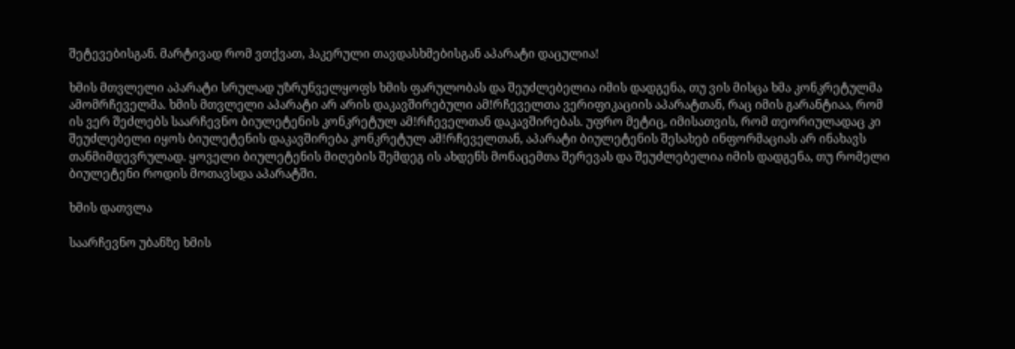შეტევებისგან. მარტივად რომ ვთქვათ, ჰაკერული თავდასხმებისგან აპარატი დაცულია!

ხმის მთვლელი აპარატი სრულად უზრუნველყოფს ხმის ფარულობას და შეუძლებელია იმის დადგენა, თუ ვის მისცა ხმა კონკრეტულმა ამომრჩეველმა. ხმის მთვლელი აპარატი არ არის დაკავშირებული ამǃრჩეველთა ვერიფიკაციის აპარატთან, რაც იმის გარანტიაა, რომ ის ვერ შეძლებს საარჩევნო ბიულეტენის კონკრეტულ ამǃრჩეველთან დაკავშირებას. უფრო მეტიც, იმისათვის, რომ თეორიულადაც კი შეუძლებელი იყოს ბიულეტენის დაკავშირება კონკრეტულ ამǃრჩეველთან, აპარატი ბიულეტენის შესახებ ინფორმაციას არ ინახავს თანმიმდევრულად. ყოველი ბიულეტენის მიღების შემდეგ ის ახდენს მონაცემთა შერევას და შეუძლებელია იმის დადგენა, თუ რომელი ბიულეტენი როდის მოთავსდა აპარატში.

ხმის დათვლა

საარჩევნო უბანზე ხმის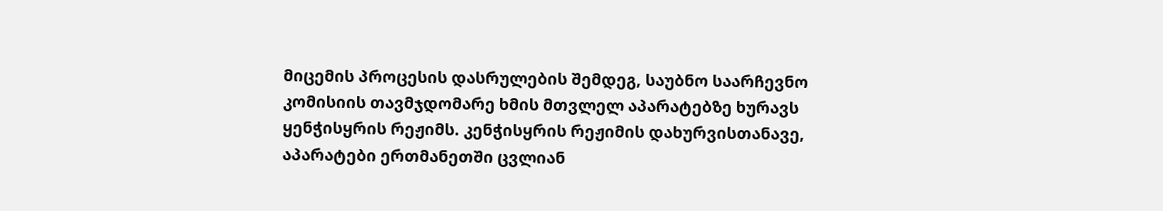მიცემის პროცესის დასრულების შემდეგ, საუბნო საარჩევნო კომისიის თავმჯდომარე ხმის მთვლელ აპარატებზე ხურავს ყენჭისყრის რეჟიმს. კენჭისყრის რეჟიმის დახურვისთანავე, აპარატები ერთმანეთში ცვლიან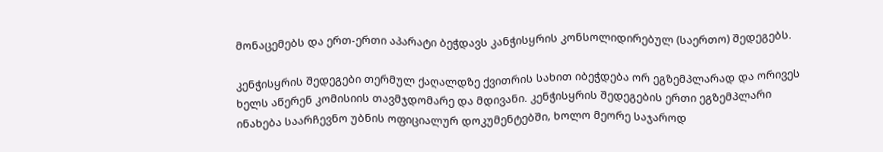მონაცემებს და ერთ-ერთი აპარატი ბეჭდავს კანჭისყრის კონსოლიდირებულ (საერთო) შედეგებს.

კენჭისყრის შედეგები თერმულ ქაღალდზე ქვითრის სახით იბეჭდება ორ ეგზემპლარად და ორივეს ხელს აწერენ კომისიის თავმჯდომარე და მდივანი. კენჭისყრის შედეგების ერთი ეგზემპლარი ინახება საარჩევნო უბნის ოფიციალურ დოკუმენტებში, ხოლო მეორე საჯაროდ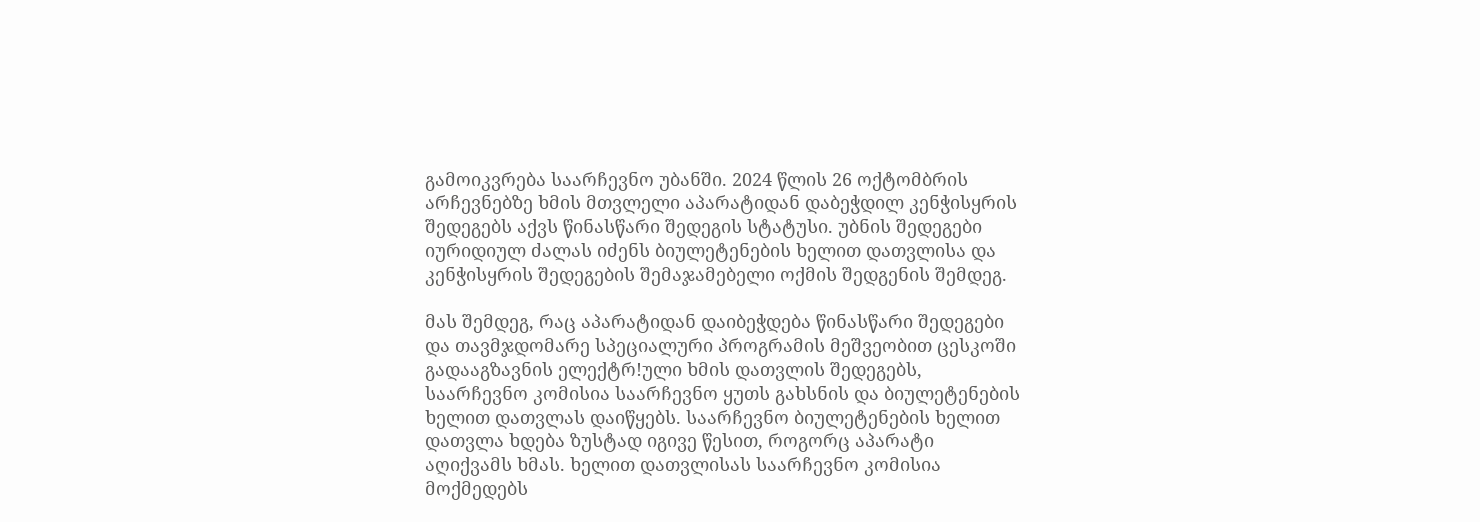გამოიკვრება საარჩევნო უბანში. 2024 წლის 26 ოქტომბრის არჩევნებზე ხმის მთვლელი აპარატიდან დაბეჭდილ კენჭისყრის შედეგებს აქვს წინასწარი შედეგის სტატუსი. უბნის შედეგები იურიდიულ ძალას იძენს ბიულეტენების ხელით დათვლისა და კენჭისყრის შედეგების შემაჯამებელი ოქმის შედგენის შემდეგ.

მას შემდეგ, რაც აპარატიდან დაიბეჭდება წინასწარი შედეგები და თავმჯდომარე სპეციალური პროგრამის მეშვეობით ცესკოში გადააგზავნის ელექტრǃული ხმის დათვლის შედეგებს, საარჩევნო კომისია საარჩევნო ყუთს გახსნის და ბიულეტენების ხელით დათვლას დაიწყებს. საარჩევნო ბიულეტენების ხელით დათვლა ხდება ზუსტად იგივე წესით, როგორც აპარატი აღიქვამს ხმას. ხელით დათვლისას საარჩევნო კომისია მოქმედებს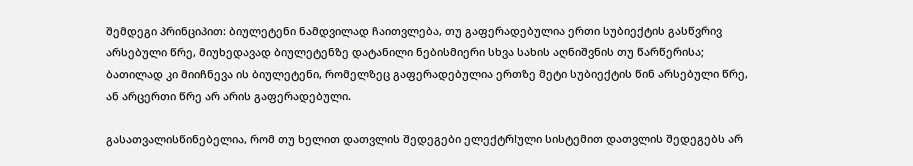შემდეგი პრინციპით: ბიულეტენი ნამდვილად ჩაითვლება, თუ გაფერადებულია ერთი სუბიექტის გასწვრივ არსებული წრე, მიუხედავად ბიულეტენზე დატანილი ნებისმიერი სხვა სახის აღნიშვნის თუ წარწერისა; ბათილად კი მიიჩნევა ის ბიულეტენი, რომელზეც გაფერადებულია ერთზე მეტი სუბიექტის წინ არსებული წრე, ან არცერთი წრე არ არის გაფერადებული.

გასათვალისწინებელია, რომ თუ ხელით დათვლის შედეგები ელექტრǃული სისტემით დათვლის შედეგებს არ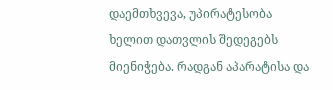დაემთხვევა, უპირატესობა ხელით დათვლის შედეგებს მიენიჭება. რადგან აპარატისა და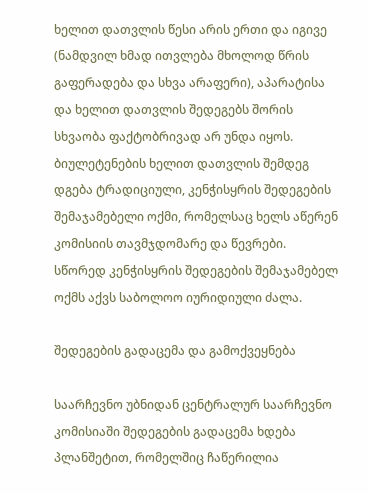ხელით დათვლის წესი არის ერთი და იგივე (ნამდვილ ხმად ითვლება მხოლოდ წრის გაფერადება და სხვა არაფერი), აპარატისა და ხელით დათვლის შედეგებს შორის სხვაობა ფაქტობრივად არ უნდა იყოს. ბიულეტენების ხელით დათვლის შემდეგ დგება ტრადიციული, კენჭისყრის შედეგების შემაჯამებელი ოქმი, რომელსაც ხელს აწერენ კომისიის თავმჯდომარე და წევრები. სწორედ კენჭისყრის შედეგების შემაჯამებელ ოქმს აქვს საბოლოო იურიდიული ძალა.

შედეგების გადაცემა და გამოქვეყნება

საარჩევნო უბნიდან ცენტრალურ საარჩევნო კომისიაში შედეგების გადაცემა ხდება პლანშეტით, რომელშიც ჩაწერილია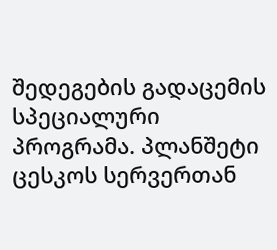შედეგების გადაცემის სპეციალური პროგრამა. პლანშეტი ცესკოს სერვერთან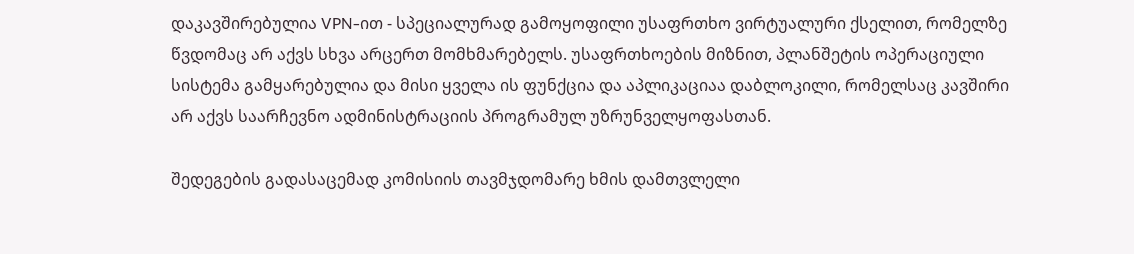დაკავშირებულია VPN-ით - სპეციალურად გამოყოფილი უსაფრთხო ვირტუალური ქსელით, რომელზე წვდომაც არ აქვს სხვა არცერთ მომხმარებელს. უსაფრთხოების მიზნით, პლანშეტის ოპერაციული სისტემა გამყარებულია და მისი ყველა ის ფუნქცია და აპლიკაციაა დაბლოკილი, რომელსაც კავშირი არ აქვს საარჩევნო ადმინისტრაციის პროგრამულ უზრუნველყოფასთან.

შედეგების გადასაცემად კომისიის თავმჯდომარე ხმის დამთვლელი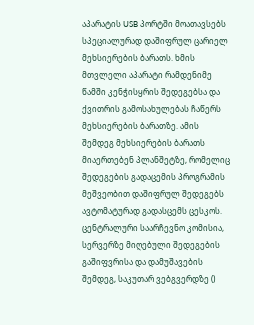აპარატის USB პორტში მოათავსებს სპეციალურად დაშიფრულ ცარიელ მეხსიერების ბარათს. ხმის მთვლელი აპარატი რამდენიმე წამში კენჭისყრის შედეგებსა და ქვითრის გამოსახულებას ჩაწერს მეხსიერების ბარათზე. ამის შემდეგ მეხსიერების ბარათს მიაერთებენ პლანშეტზე, რომელიც შედეგების გადაცემის პროგრამის მეშვეობით დაშიფრულ შედეგებს ავტომატურად გადასცემს ცესკოს. ცენტრალური საარჩევნო კომისია, სერვერზე მიღებული შედეგების გაშიფვრისა და დამუშავების შემდეგ, საკუთარ ვებგვერდზე ()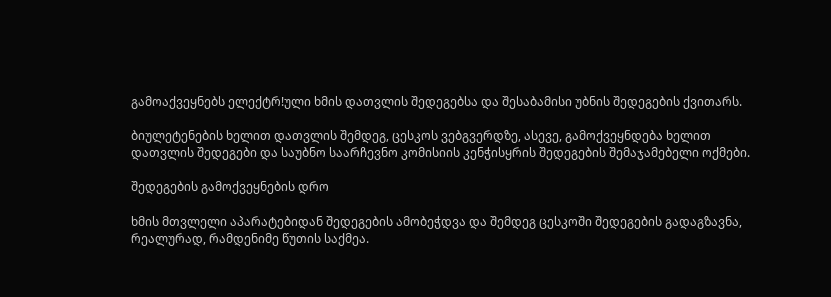გამოაქვეყნებს ელექტრǃული ხმის დათვლის შედეგებსა და შესაბამისი უბნის შედეგების ქვითარს.

ბიულეტენების ხელით დათვლის შემდეგ, ცესკოს ვებგვერდზე, ასევე, გამოქვეყნდება ხელით დათვლის შედეგები და საუბნო საარჩევნო კომისიის კენჭისყრის შედეგების შემაჯამებელი ოქმები.

შედეგების გამოქვეყნების დრო

ხმის მთვლელი აპარატებიდან შედეგების ამობეჭდვა და შემდეგ ცესკოში შედეგების გადაგზავნა, რეალურად, რამდენიმე წუთის საქმეა.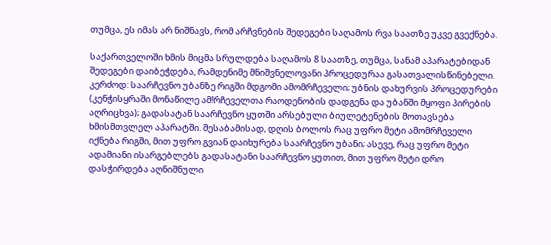თუმცა, ეს იმას არ ნიშნავს, რომ არჩვნების შედეგები საღამოს რვა საათზე უკვე გვექნება.

საქართველოში ხმის მიცმა სრულდება საღამოს 8 საათზე, თუმცა, სანამ აპარატებიდან შედეგები დაიბეჭდება, რამდენიმე მნიშვნელოვანი პროცედურაა გასათვალისწინებელი. კერძოდ: საარჩევნო უბანზე რიგში მდგომი ამომრჩეველი; უბნის დახურვის პროცედურები (კენჭისყრაში მონაწილე ამǃრჩეველთა რაოდენობის დადგენა და უბანში მყოფი პირების აღრიცხვა); გადასატან საარჩევნო ყუთში არსებული ბიულეტენების მოთავსება ხმისმთვლელ აპარატში. შესაბამისად, დღის ბოლოს რაც უფრო მეტი ამომრჩეველი იქნება რიგში, მით უფრო გვიან დაიხურება საარჩევნო უბანი; ასევე, რაც უფრო მეტი ადამიანი ისარგებლებს გადასატანი საარჩევნო ყუთით, მით უფრო მეტი დრო დასჭირდება აღნიშნული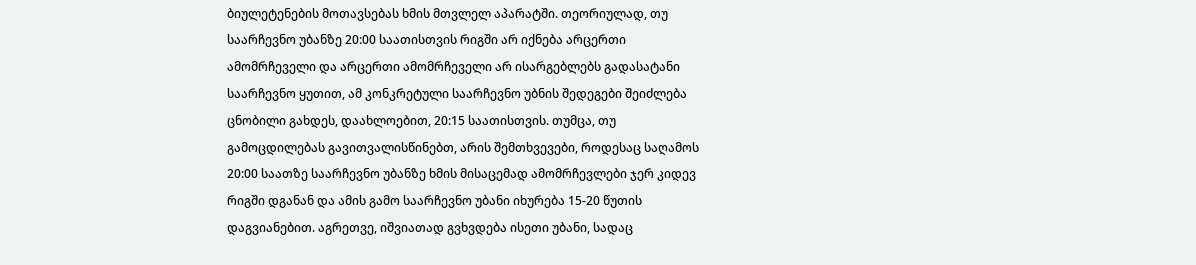ბიულეტენების მოთავსებას ხმის მთვლელ აპარატში. თეორიულად, თუ საარჩევნო უბანზე 20:00 საათისთვის რიგში არ იქნება არცერთი ამომრჩეველი და არცერთი ამომრჩეველი არ ისარგებლებს გადასატანი საარჩევნო ყუთით, ამ კონკრეტული საარჩევნო უბნის შედეგები შეიძლება ცნობილი გახდეს, დაახლოებით, 20:15 საათისთვის. თუმცა, თუ გამოცდილებას გავითვალისწინებთ, არის შემთხვევები, როდესაც საღამოს 20:00 საათზე საარჩევნო უბანზე ხმის მისაცემად ამომრჩევლები ჯერ კიდევ რიგში დგანან და ამის გამო საარჩევნო უბანი იხურება 15-20 წუთის დაგვიანებით. აგრეთვე, იშვიათად გვხვდება ისეთი უბანი, სადაც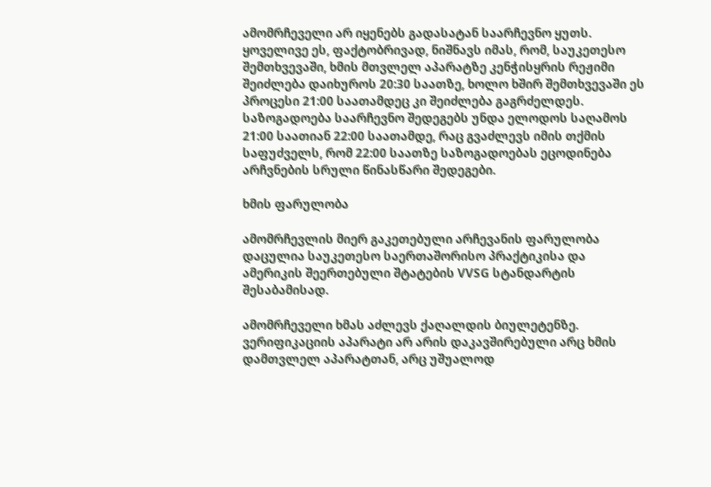ამომრჩეველი არ იყენებს გადასატან საარჩევნო ყუთს. ყოველივე ეს, ფაქტობრივად, ნიშნავს იმას, რომ, საუკეთესო შემთხვევაში, ხმის მთვლელ აპარატზე კენჭისყრის რეჟიმი შეიძლება დაიხუროს 20:30 საათზე, ხოლო ხშირ შემთხვევაში ეს პროცესი 21:00 საათამდეც კი შეიძლება გაგრძელდეს. საზოგადოება საარჩევნო შედეგებს უნდა ელოდოს საღამოს 21:00 საათიან 22:00 საათამდე, რაც გვაძლევს იმის თქმის საფუძველს, რომ 22:00 საათზე საზოგადოებას ეცოდინება არჩვნების სრული წინასწარი შედეგები.

ხმის ფარულობა

ამომრჩევლის მიერ გაკეთებული არჩევანის ფარულობა დაცულია საუკეთესო საერთაშორისო პრაქტიკისა და ამერიკის შეერთებული შტატების VVSG სტანდარტის შესაბამისად.

ამომრჩეველი ხმას აძლევს ქაღალდის ბიულეტენზე. ვერიფიკაციის აპარატი არ არის დაკავშირებული არც ხმის დამთვლელ აპარატთან, არც უშუალოდ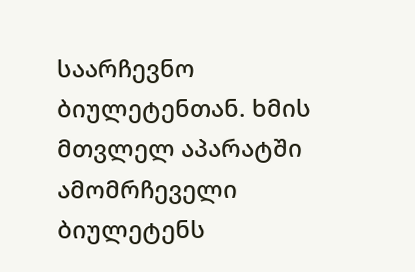საარჩევნო ბიულეტენთან. ხმის მთვლელ აპარატში ამომრჩეველი ბიულეტენს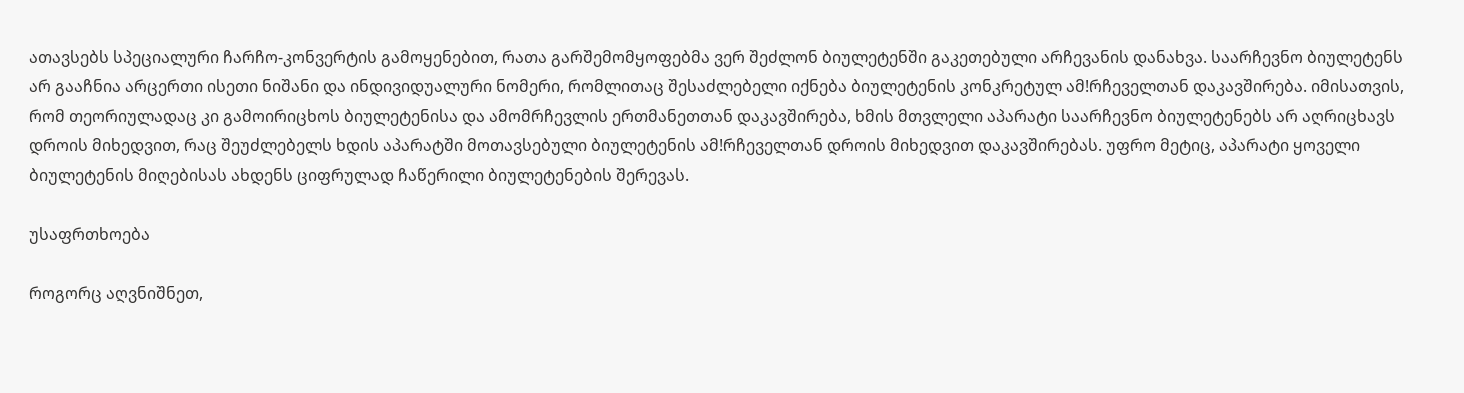ათავსებს სპეციალური ჩარჩო-კონვერტის გამოყენებით, რათა გარშემომყოფებმა ვერ შეძლონ ბიულეტენში გაკეთებული არჩევანის დანახვა. საარჩევნო ბიულეტენს არ გააჩნია არცერთი ისეთი ნიშანი და ინდივიდუალური ნომერი, რომლითაც შესაძლებელი იქნება ბიულეტენის კონკრეტულ ამǃრჩეველთან დაკავშირება. იმისათვის, რომ თეორიულადაც კი გამოირიცხოს ბიულეტენისა და ამომრჩევლის ერთმანეთთან დაკავშირება, ხმის მთვლელი აპარატი საარჩევნო ბიულეტენებს არ აღრიცხავს დროის მიხედვით, რაც შეუძლებელს ხდის აპარატში მოთავსებული ბიულეტენის ამǃრჩეველთან დროის მიხედვით დაკავშირებას. უფრო მეტიც, აპარატი ყოველი ბიულეტენის მიღებისას ახდენს ციფრულად ჩაწერილი ბიულეტენების შერევას.

უსაფრთხოება

როგორც აღვნიშნეთ,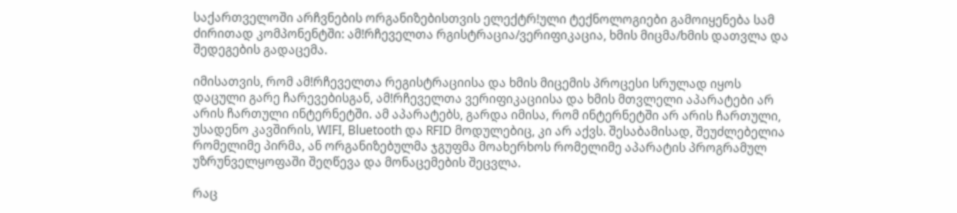საქართველოში არჩვნების ორგანიზებისთვის ელექტრǃული ტექნოლოგიები გამოიყენება სამ ძირითად კომპონენტში: ამǃრჩეველთა რგისტრაცია/ვერიფიკაცია, ხმის მიცმა/ხმის დათვლა და შედეგების გადაცემა.

იმისათვის, რომ ამǃრჩეველთა რეგისტრაციისა და ხმის მიცემის პროცესი სრულად იყოს დაცული გარე ჩარევებისგან, ამǃრჩეველთა ვერიფიკაციისა და ხმის მთვლელი აპარატები არ არის ჩართული ინტერნეტში. ამ აპარატებს, გარდა იმისა, რომ ინტერნეტში არ არის ჩართული, უსადენო კავშირის, WIFI, Bluetooth და RFID მოდულებიც, კი არ აქვს. შესაბამისად, შეუძლებელია რომელიმე პირმა, ან ორგანიზებულმა ჯგუფმა მოახერხოს რომელიმე აპარატის პროგრამულ უზრუნველყოფაში შეღწევა და მონაცემების შეცვლა.

რაც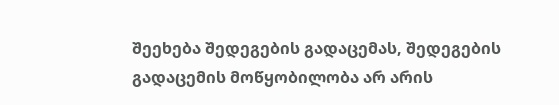შეეხება შედეგების გადაცემას, შედეგების გადაცემის მოწყობილობა არ არის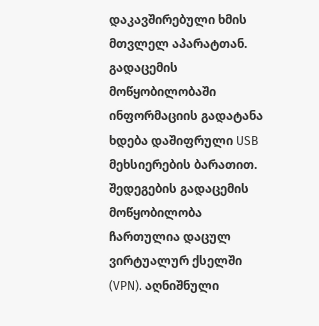დაკავშირებული ხმის მთვლელ აპარატთან. გადაცემის მოწყობილობაში ინფორმაციის გადატანა ხდება დაშიფრული USB მეხსიერების ბარათით. შედეგების გადაცემის მოწყობილობა ჩართულია დაცულ ვირტუალურ ქსელში (VPN). აღნიშნული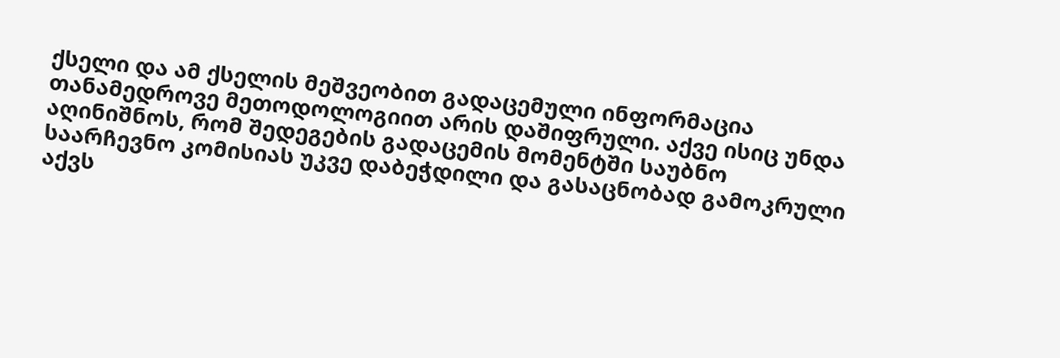ქსელი და ამ ქსელის მეშვეობით გადაცემული ინფორმაცია თანამედროვე მეთოდოლოგიით არის დაშიფრული. აქვე ისიც უნდა აღინიშნოს, რომ შედეგების გადაცემის მომენტში საუბნო საარჩევნო კომისიას უკვე დაბეჭდილი და გასაცნობად გამოკრული აქვს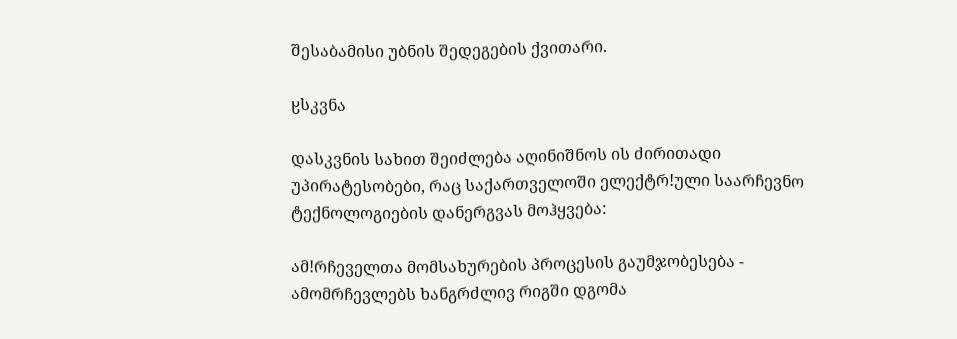შესაბამისი უბნის შედეგების ქვითარი.

ჸსკვნა

დასკვნის სახით შეიძლება აღინიშნოს ის ძირითადი უპირატესობები, რაც საქართველოში ელექტრǃული საარჩევნო ტექნოლოგიების დანერგვას მოჰყვება:

ამǃრჩეველთა მომსახურების პროცესის გაუმჯობესება - ამომრჩევლებს ხანგრძლივ რიგში დგომა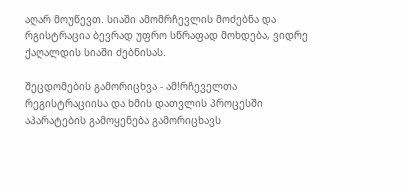აღარ მოუწევთ. სიაში ამომრჩევლის მოძებნა და რგისტრაცია ბევრად უფრო სწრაფად მოხდება, ვიდრე ქაღალდის სიაში ძებნისას.

შეცდომების გამორიცხვა - ამǃრჩეველთა რეგისტრაციისა და ხმის დათვლის პროცესში აპარატების გამოყენება გამორიცხავს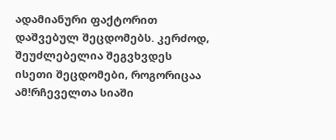ადამიანური ფაქტორით დაშვებულ შეცდომებს. კერძოდ, შეუძლებელია შეგვხვდეს ისეთი შეცდომები, როგორიცაა ამǃრჩეველთა სიაში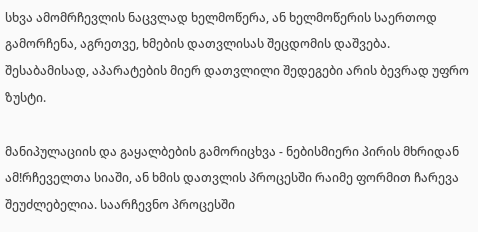სხვა ამომრჩევლის ნაცვლად ხელმოწერა, ან ხელმოწერის საერთოდ გამორჩენა, აგრეთვე, ხმების დათვლისას შეცდომის დაშვება. შესაბამისად, აპარატების მიერ დათვლილი შედეგები არის ბევრად უფრო ზუსტი.

მანიპულაციის და გაყალბების გამორიცხვა - ნებისმიერი პირის მხრიდან ამǃრჩეველთა სიაში, ან ხმის დათვლის პროცესში რაიმე ფორმით ჩარევა შეუძლებელია. საარჩევნო პროცესში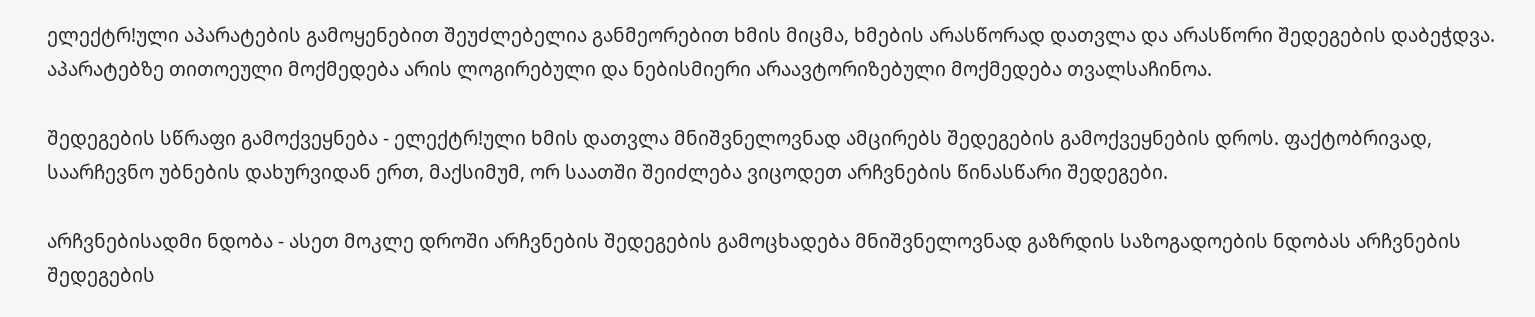ელექტრǃული აპარატების გამოყენებით შეუძლებელია განმეორებით ხმის მიცმა, ხმების არასწორად დათვლა და არასწორი შედეგების დაბეჭდვა. აპარატებზე თითოეული მოქმედება არის ლოგირებული და ნებისმიერი არაავტორიზებული მოქმედება თვალსაჩინოა.

შედეგების სწრაფი გამოქვეყნება - ელექტრǃული ხმის დათვლა მნიშვნელოვნად ამცირებს შედეგების გამოქვეყნების დროს. ფაქტობრივად, საარჩევნო უბნების დახურვიდან ერთ, მაქსიმუმ, ორ საათში შეიძლება ვიცოდეთ არჩვნების წინასწარი შედეგები.

არჩვნებისადმი ნდობა - ასეთ მოკლე დროში არჩვნების შედეგების გამოცხადება მნიშვნელოვნად გაზრდის საზოგადოების ნდობას არჩვნების შედეგების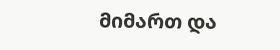მიმართ და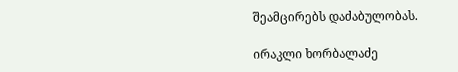შეამცირებს დაძაბულობას.

ირაკლი ხორბალაძე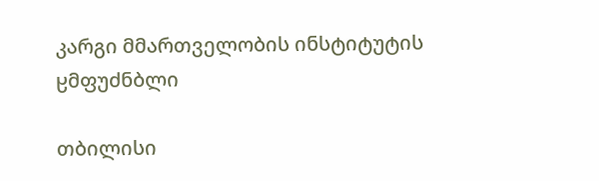კარგი მმართველობის ინსტიტუტის
ჸმფუძნბლი

თბილისი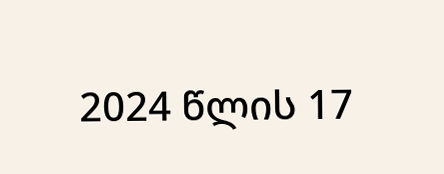2024 წლის 17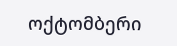ოქტომბერი